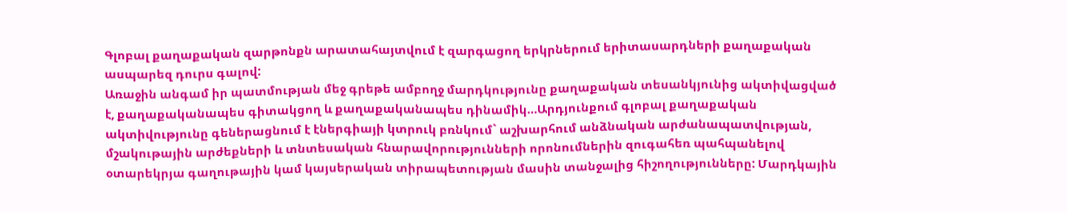Գլոբալ քաղաքական զարթոնքն արատահայտվում է զարգացող երկրներում երիտասարդների քաղաքական ասպարեզ դուրս գալով:
Առաջին անգամ իր պատմության մեջ գրեթե ամբողջ մարդկությունը քաղաքական տեսանկյունից ակտիվացված է, քաղաքականապես գիտակցող և քաղաքականապես դինամիկ…Արդյունքում գլոբալ քաղաքական ակտիվությունը գեներացնում է էներգիայի կտրուկ բռնկում` աշխարհում անձնական արժանապատվության, մշակութային արժեքների և տնտեսական հնարավորությունների որոնումներին զուգահեռ պահպանելով օտարեկրյա գաղութային կամ կայսերական տիրապետության մասին տանջալից հիշողությունները: Մարդկային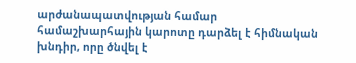արժանապատվության համար համաշխարհային կարոտը դարձել է հիմնական խնդիր, որը ծնվել է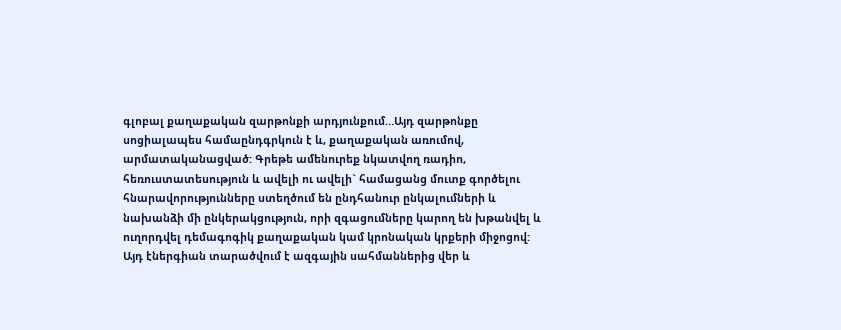գլոբալ քաղաքական զարթոնքի արդյունքում…Այդ զարթոնքը սոցիալապես համաընդգրկուն է և, քաղաքական առումով, արմատականացված: Գրեթե ամենուրեք նկատվող ռադիո, հեռուստատեսություն և ավելի ու ավելի` համացանց մուտք գործելու հնարավորությունները ստեղծում են ընդհանուր ընկալումների և նախանձի մի ընկերակցություն, որի զգացումները կարող են խթանվել և ուղորդվել դեմագոգիկ քաղաքական կամ կրոնական կրքերի միջոցով:
Այդ էներգիան տարածվում է ազգային սահմաններից վեր և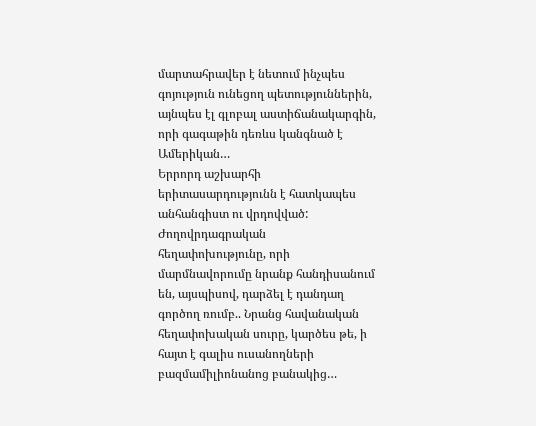մարտահրավեր է նետում ինչպես գոյություն ունեցող պետություններին, այնպես էլ գլոբալ աստիճանակարգին, որի գագաթին դեռևս կանգնած է Ամերիկան…
Երրորդ աշխարհի երիտասարդությունն է հատկապես անհանգիստ ու վրդովված: Ժողովրդագրական հեղափոխությունը, որի մարմնավորումը նրանք հանդիսանում են, այսպիսով, դարձել է դանդաղ գործող ռումբ.. Նրանց հավանական հեղափոխական սուրը, կարծես թե, ի հայտ է գալիս ուսանողների բազմամիլիոնանոց բանակից…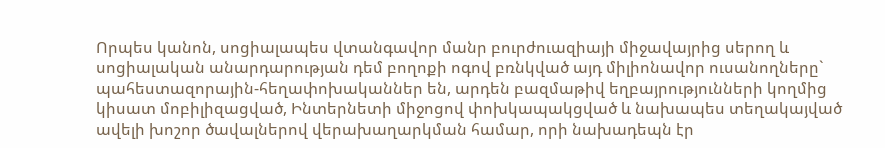Որպես կանոն, սոցիալապես վտանգավոր մանր բուրժուազիայի միջավայրից սերող և սոցիալական անարդարության դեմ բողոքի ոգով բռնկված այդ միլիոնավոր ուսանողները` պահեստազորային-հեղափոխականներ են, արդեն բազմաթիվ եղբայրությունների կողմից կիսատ մոբիլիզացված, Ինտերնետի միջոցով փոխկապակցված և նախապես տեղակայված ավելի խոշոր ծավալներով վերախաղարկման համար, որի նախադեպն էր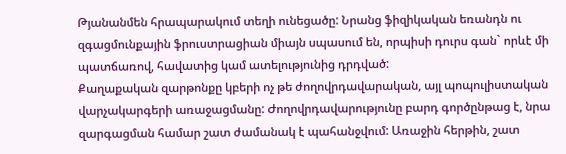Թյանանմեն հրապարակում տեղի ունեցածը: Նրանց ֆիզիկական եռանդն ու զգացմունքային ֆրուստրացիան միայն սպասում են, որպիսի դուրս գան` որևէ մի պատճառով, հավատից կամ ատելությունից դրդված:
Քաղաքական զարթոնքը կբերի ոչ թե ժողովրդավարական, այլ պոպուլիստական վարչակարգերի առաջացմանը: Ժողովրդավարությունը բարդ գործընթաց է, նրա զարգացման համար շատ ժամանակ է պահանջվում: Առաջին հերթին, շատ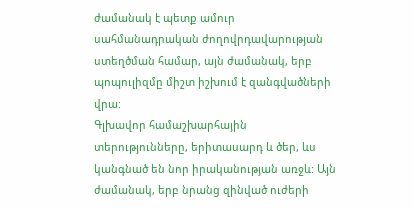ժամանակ է պետք ամուր սահմանադրական ժողովրդավարության ստեղծման համար, այն ժամանակ, երբ պոպուլիզմը միշտ իշխում է զանգվածների վրա:
Գլխավոր համաշխարհային տերությունները, երիտասարդ և ծեր, ևս կանգնած են նոր իրականության առջև: Այն ժամանակ, երբ նրանց զինված ուժերի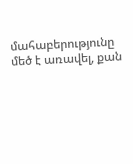մահաբերությունը մեծ է առավել, քան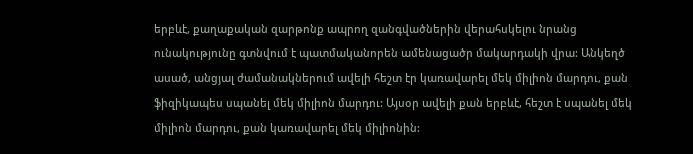երբևէ, քաղաքական զարթոնք ապրող զանգվածներին վերահսկելու նրանց ունակությունը գտնվում է պատմականորեն ամենացածր մակարդակի վրա: Անկեղծ ասած, անցյալ ժամանակներում ավելի հեշտ էր կառավարել մեկ միլիոն մարդու, քան ֆիզիկապես սպանել մեկ միլիոն մարդու: Այսօր ավելի քան երբևէ, հեշտ է սպանել մեկ միլիոն մարդու, քան կառավարել մեկ միլիոնին: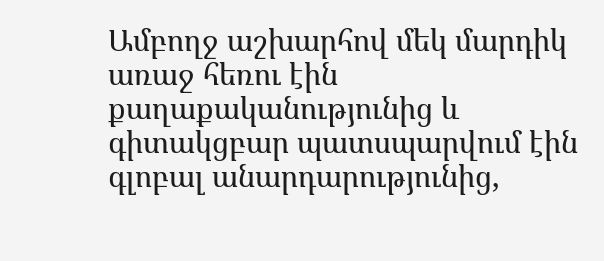Ամբողջ աշխարհով մեկ մարդիկ առաջ հեռու էին քաղաքականությունից և գիտակցբար պատսպարվում էին գլոբալ անարդարությունից,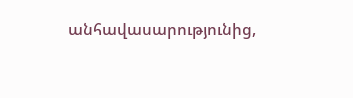անհավասարությունից,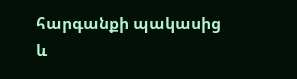հարգանքի պակասից և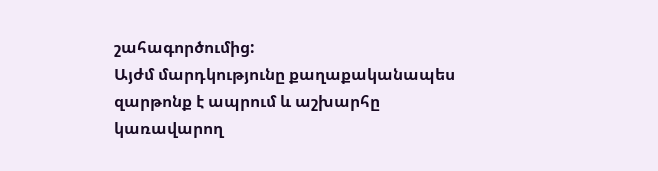շահագործումից:
Այժմ մարդկությունը քաղաքականապես զարթոնք է ապրում և աշխարհը կառավարող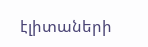էլիտաների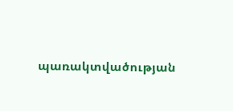պառակտվածության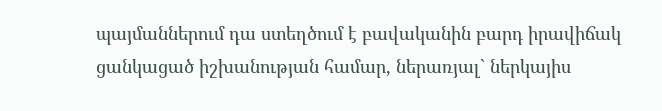պայմաններում դա ստեղծում է բավականին բարդ իրավիճակ ցանկացած իշխանության համար, ներառյալ` ներկայիս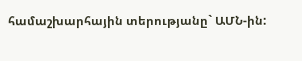համաշխարհային տերությանը` ԱՄՆ-ին: